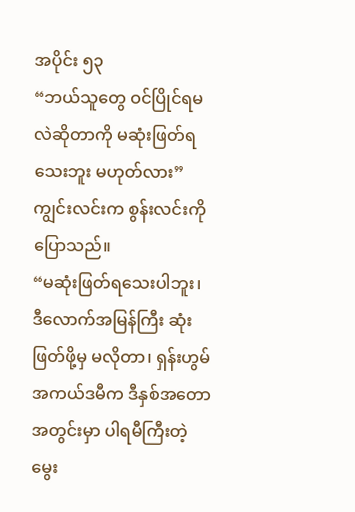အပိုင်း ၅၃
“ဘယ်သူတွေ ဝင်ပြိုင်ရမလဲဆိုတာကို မဆုံးဖြတ်ရသေးဘူး မဟုတ်လား”
ကျွင်းလင်းက စွန်းလင်းကို ပြောသည်။
“မဆုံးဖြတ်ရသေးပါဘူး၊ ဒီလောက်အမြန်ကြီး ဆုံးဖြတ်ဖို့မှ မလိုတာ၊ ရှန်းဟွမ်အကယ်ဒမီက ဒီနှစ်အတောအတွင်းမှာ ပါရမီကြီးတဲ့ မွေး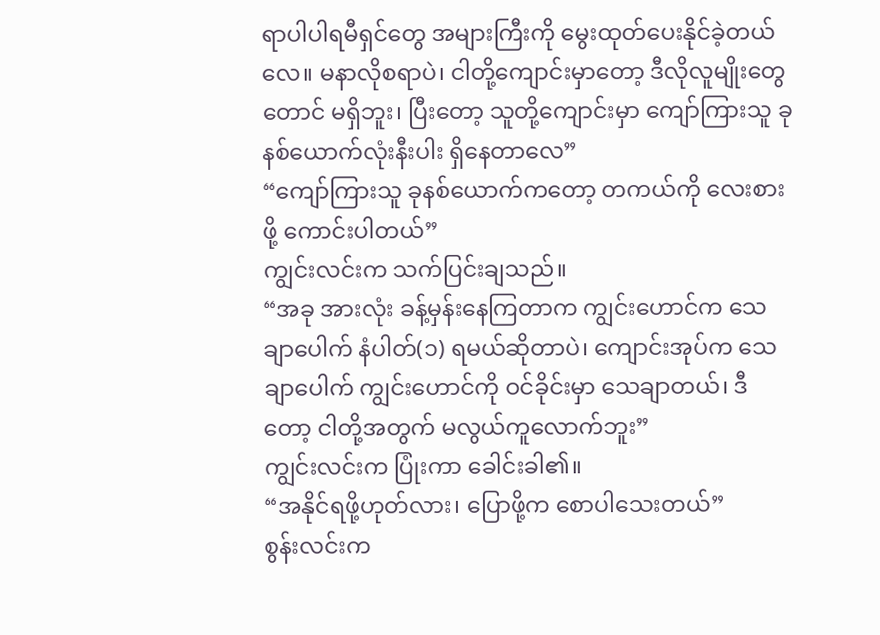ရာပါပါရမီရှင်တွေ အများကြီးကို မွေးထုတ်ပေးနိုင်ခဲ့တယ်လေ။ မနာလိုစရာပဲ၊ ငါတို့ကျောင်းမှာတော့ ဒီလိုလူမျိုးတွေတောင် မရှိဘူး၊ ပြီးတော့ သူတို့ကျောင်းမှာ ကျော်ကြားသူ ခုနစ်ယောက်လုံးနီးပါး ရှိနေတာလေ”
“ကျော်ကြားသူ ခုနစ်ယောက်ကတော့ တကယ်ကို လေးစားဖို့ ကောင်းပါတယ်”
ကျွင်းလင်းက သက်ပြင်းချသည်။
“အခု အားလုံး ခန့်မှန်းနေကြတာက ကျွင်းဟောင်က သေချာပေါက် နံပါတ်(၁) ရမယ်ဆိုတာပဲ၊ ကျောင်းအုပ်က သေချာပေါက် ကျွင်းဟောင်ကို ဝင်ခိုင်းမှာ သေချာတယ်၊ ဒီတော့ ငါတို့အတွက် မလွယ်ကူလောက်ဘူး”
ကျွင်းလင်းက ပြုံးကာ ခေါင်းခါ၏။
“အနိုင်ရဖို့ဟုတ်လား၊ ပြောဖို့က စောပါသေးတယ်”
စွန်းလင်းက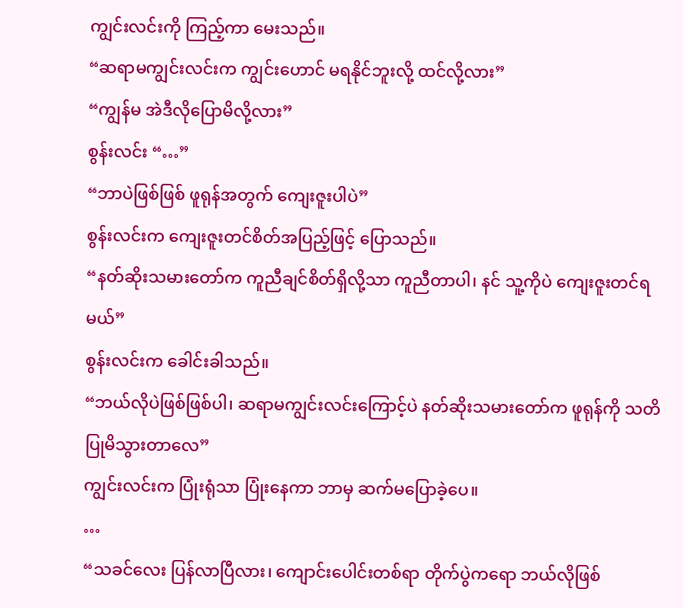ကျွင်းလင်းကို ကြည့်ကာ မေးသည်။
“ဆရာမကျွင်းလင်းက ကျွင်းဟောင် မရနိုင်ဘူးလို့ ထင်လို့လား”
“ကျွန်မ အဲဒီလိုပြောမိလို့လား”
စွန်းလင်း “…”
“ဘာပဲဖြစ်ဖြစ် ဖူရုန်အတွက် ကျေးဇူးပါပဲ”
စွန်းလင်းက ကျေးဇူးတင်စိတ်အပြည့်ဖြင့် ပြောသည်။
“နတ်ဆိုးသမားတော်က ကူညီချင်စိတ်ရှိလို့သာ ကူညီတာပါ၊ နင် သူ့ကိုပဲ ကျေးဇူးတင်ရမယ်”
စွန်းလင်းက ခေါင်းခါသည်။
“ဘယ်လိုပဲဖြစ်ဖြစ်ပါ၊ ဆရာမကျွင်းလင်းကြောင့်ပဲ နတ်ဆိုးသမားတော်က ဖူရုန်ကို သတိပြုမိသွားတာလေ”
ကျွင်းလင်းက ပြုံးရုံသာ ပြုံးနေကာ ဘာမှ ဆက်မပြောခဲ့ပေ။
…
“သခင်လေး ပြန်လာပြီလား၊ ကျောင်းပေါင်းတစ်ရာ တိုက်ပွဲကရော ဘယ်လိုဖြစ်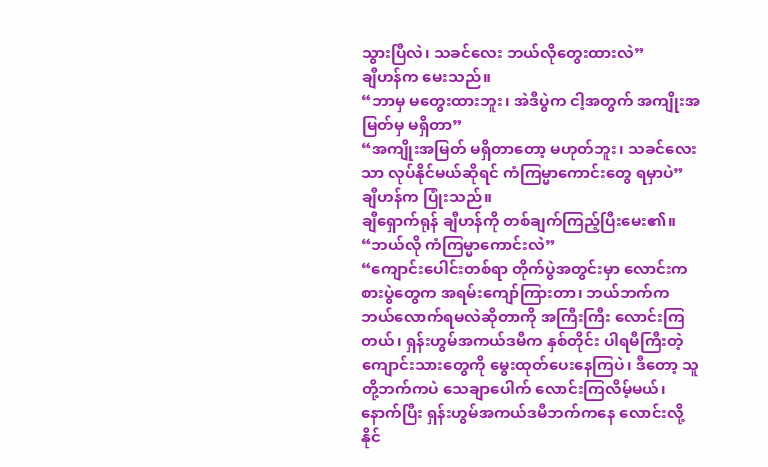သွားပြီလဲ၊ သခင်လေး ဘယ်လိုတွေးထားလဲ”
ချီဟန်က မေးသည်။
“ဘာမှ မတွေးထားဘူး၊ အဲဒီပွဲက ငါ့အတွက် အကျိုးအမြတ်မှ မရှိတာ”
“အကျိုးအမြတ် မရှိတာတော့ မဟုတ်ဘူး၊ သခင်လေးသာ လုပ်နိုင်မယ်ဆိုရင် ကံကြမ္မာကောင်းတွေ ရမှာပဲ”
ချီဟန်က ပြုံးသည်။
ချီရှောက်ရုန် ချီဟန်ကို တစ်ချက်ကြည့်ပြီးမေး၏။
“ဘယ်လို ကံကြမ္မာကောင်းလဲ”
“ကျောင်းပေါင်းတစ်ရာ တိုက်ပွဲအတွင်းမှာ လောင်းကစားပွဲတွေက အရမ်းကျော်ကြားတာ၊ ဘယ်ဘက်က ဘယ်လောက်ရမလဲဆိုတာကို အကြီးကြီး လောင်းကြတယ်၊ ရှန်းဟွမ်အကယ်ဒမီက နှစ်တိုင်း ပါရမီကြီးတဲ့ ကျောင်းသားတွေကို မွေးထုတ်ပေးနေကြပဲ၊ ဒီတော့ သူတို့ဘက်ကပဲ သေချာပေါက် လောင်းကြလိမ့်မယ်၊ နောက်ပြီး ရှန်းဟွမ်အကယ်ဒမီဘက်ကနေ လောင်းလို့ နိုင်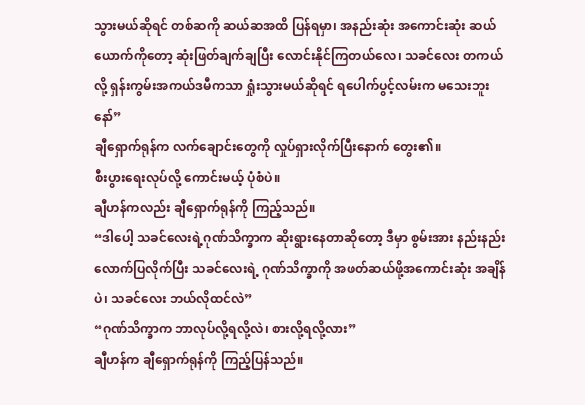သွားမယ်ဆိုရင် တစ်ဆကို ဆယ်ဆအထိ ပြန်ရမှာ၊ အနည်းဆုံး အကောင်းဆုံး ဆယ်ယောက်ကိုတော့ ဆုံးဖြတ်ချက်ချပြီး လောင်းနိုင်ကြတယ်လေ၊ သခင်လေး တကယ်လို့ ရှန်းကွမ်းအကယ်ဒမီကသာ ရှုံးသွားမယ်ဆိုရင် ရပေါက်ပွင့်လမ်းက မသေးဘူးနော်”
ချီရှောက်ရုန်က လက်ချောင်းတွေကို လှုပ်ရှားလိုက်ပြီးနောက် တွေး၏။
စီးပွားရေးလုပ်လို့ ကောင်းမယ့် ပုံစံပဲ။
ချီဟန်ကလည်း ချီရှောက်ရုန်ကို ကြည့်သည်။
“ဒါပေါ့ သခင်လေးရဲ့ဂုဏ်သိက္ခာက ဆိုးရွားနေတာဆိုတော့ ဒီမှာ စွမ်းအား နည်းနည်းလောက်ပြလိုက်ပြီး သခင်လေးရဲ့ ဂုဏ်သိက္ခာကို အဖတ်ဆယ်ဖို့အကောင်းဆုံး အချိန်ပဲ၊ သခင်လေး ဘယ်လိုထင်လဲ”
“ဂုဏ်သိက္ခာက ဘာလုပ်လို့ရလို့လဲ၊ စားလို့ရလို့လား”
ချီဟန်က ချီရှောက်ရုန်ကို ကြည့်ပြန်သည်။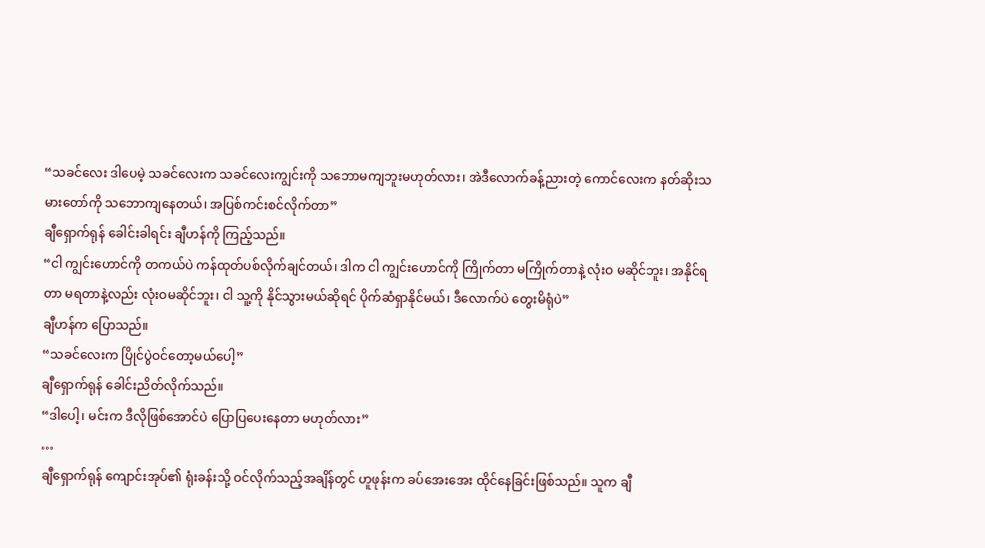“သခင်လေး ဒါပေမဲ့ သခင်လေးက သခင်လေးကျွင်းကို သဘောမကျဘူးမဟုတ်လား၊ အဲဒီလောက်ခန့်ညားတဲ့ ကောင်လေးက နတ်ဆိုးသမားတော်ကို သဘောကျနေတယ်၊ အပြစ်ကင်းစင်လိုက်တာ”
ချီရှောက်ရုန် ခေါင်းခါရင်း ချီဟန်ကို ကြည့်သည်။
“ငါ ကျွင်းဟောင်ကို တကယ်ပဲ ကန်ထုတ်ပစ်လိုက်ချင်တယ်၊ ဒါက ငါ ကျွင်းဟောင်ကို ကြိုက်တာ မကြိုက်တာနဲ့ လုံးဝ မဆိုင်ဘူး၊ အနိုင်ရတာ မရတာနဲ့လည်း လုံးဝမဆိုင်ဘူး၊ ငါ သူ့ကို နိုင်သွားမယ်ဆိုရင် ပိုက်ဆံရှာနိုင်မယ်၊ ဒီလောက်ပဲ တွေးမိရုံပဲ”
ချီဟန်က ပြောသည်။
“သခင်လေးက ပြိုင်ပွဲဝင်တော့မယ်ပေါ့”
ချီရှောက်ရုန် ခေါင်းညိတ်လိုက်သည်။
“ဒါပေါ့၊ မင်းက ဒီလိုဖြစ်အောင်ပဲ ပြောပြပေးနေတာ မဟုတ်လား”
…
ချီရှောက်ရုန် ကျောင်းအုပ်၏ ရုံးခန်းသို့ ဝင်လိုက်သည့်အချိန်တွင် ဟူဖုန်းက ခပ်အေးအေး ထိုင်နေခြင်းဖြစ်သည်။ သူက ချီ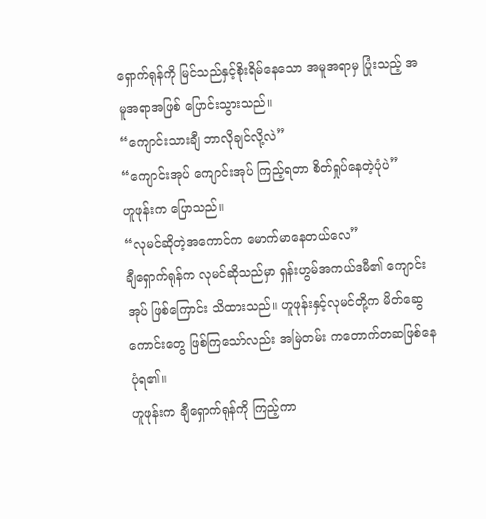ရှောက်ရုန်ကို မြင်သည်နှင့်စိုးရိမ်နေသော အမူအရာမှ ပြုံးသည့် အမူအရာအဖြစ် ပြောင်းသွားသည်။
“ကျောင်းသားချီ ဘာလိုချင်လို့လဲ”
“ကျောင်းအုပ် ကျောင်းအုပ် ကြည့်ရတာ စိတ်ရှုပ်နေတဲ့ပုံပဲ”
ဟူဖုန်းက ပြောသည်။
“လုမင်ဆိုတဲ့အကောင်က မောက်မာနေတယ်လေ”
ချီရှောက်ရုန်က လုမင်ဆိုသည်မှာ ရှန်းဟွမ်အကယ်ဒမီ၏ ကျောင်းအုပ် ဖြစ်ကြောင်း သိထားသည်။ ဟူဖုန်းနှင့်လုမင်တို့က မိတ်ဆွေကောင်းတွေ ဖြစ်ကြသော်လည်း အမြဲတမ်း ကတောက်တဆဖြစ်နေပုံရ၏။
ဟူဖုန်းက ချီရှောက်ရုန်ကို ကြည့်ကာ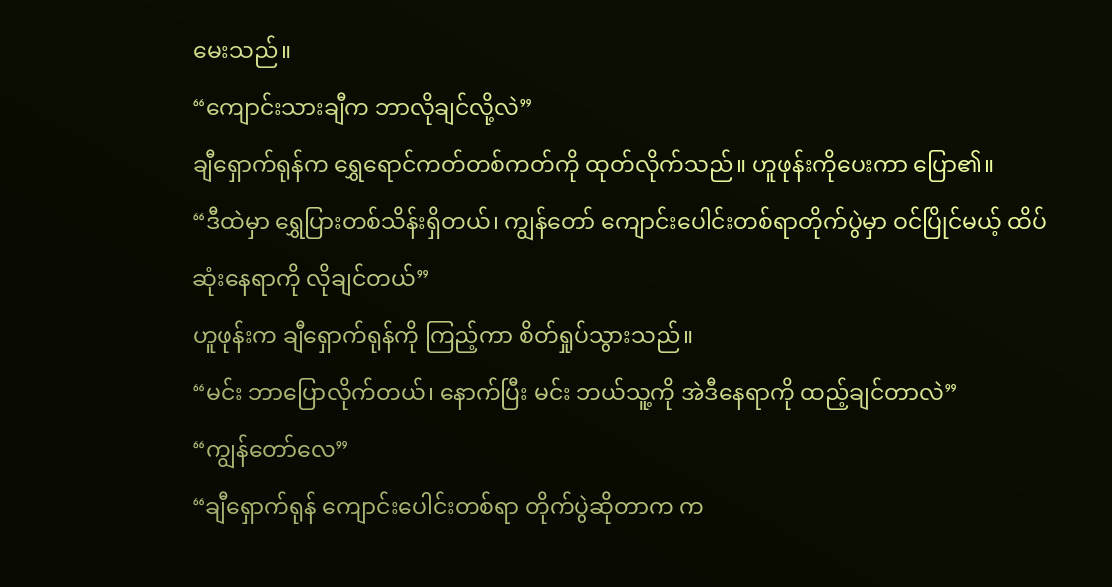မေးသည်။
“ကျောင်းသားချီက ဘာလိုချင်လို့လဲ”
ချီရှောက်ရုန်က ရွှေရောင်ကတ်တစ်ကတ်ကို ထုတ်လိုက်သည်။ ဟူဖုန်းကိုပေးကာ ပြော၏။
“ဒီထဲမှာ ရွှေပြားတစ်သိန်းရှိတယ်၊ ကျွန်တော် ကျောင်းပေါင်းတစ်ရာတိုက်ပွဲမှာ ဝင်ပြိုင်မယ့် ထိပ်ဆုံးနေရာကို လိုချင်တယ်”
ဟူဖုန်းက ချီရှောက်ရုန်ကို ကြည့်ကာ စိတ်ရှုပ်သွားသည်။
“မင်း ဘာပြောလိုက်တယ်၊ နောက်ပြီး မင်း ဘယ်သူ့ကို အဲဒီနေရာကို ထည့်ချင်တာလဲ”
“ကျွန်တော်လေ”
“ချီရှောက်ရုန် ကျောင်းပေါင်းတစ်ရာ တိုက်ပွဲဆိုတာက က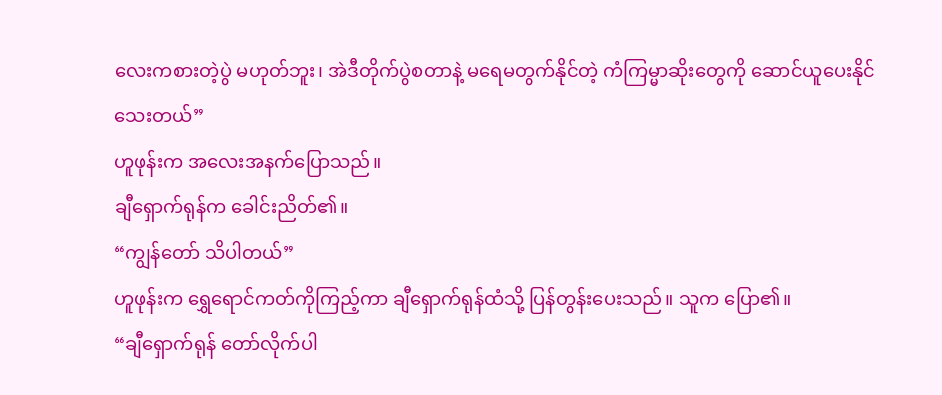လေးကစားတဲ့ပွဲ မဟုတ်ဘူး၊ အဲဒီတိုက်ပွဲစတာနဲ့ မရေမတွက်နိုင်တဲ့ ကံကြမ္မာဆိုးတွေကို ဆောင်ယူပေးနိုင်သေးတယ်”
ဟူဖုန်းက အလေးအနက်ပြောသည်။
ချီရှောက်ရုန်က ခေါင်းညိတ်၏။
“ကျွန်တော် သိပါတယ်”
ဟူဖုန်းက ရွှေရောင်ကတ်ကိုကြည့်ကာ ချီရှောက်ရုန်ထံသို့ ပြန်တွန်းပေးသည်။ သူက ပြော၏။
“ချီရှောက်ရုန် တော်လိုက်ပါ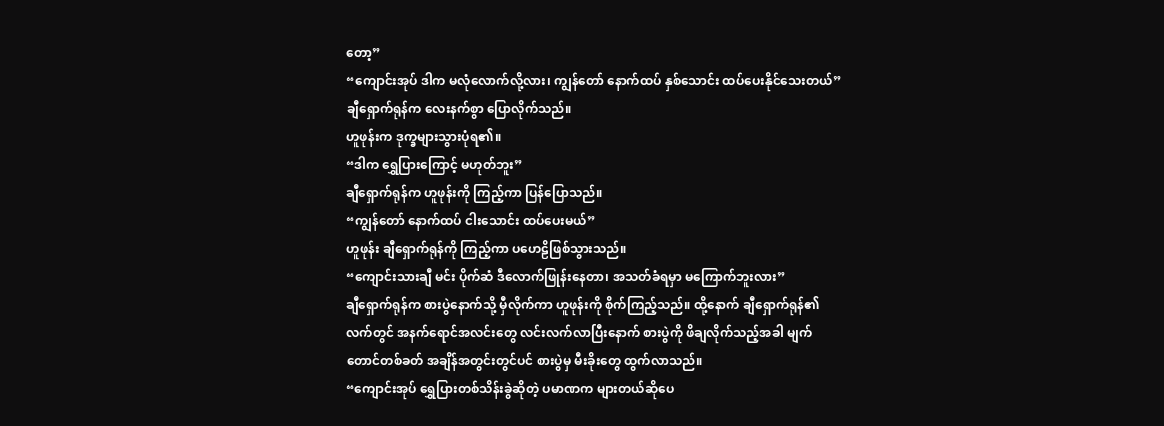တော့”
“ကျောင်းအုပ် ဒါက မလုံလောက်လို့လား၊ ကျွန်တော် နောက်ထပ် နှစ်သောင်း ထပ်ပေးနိုင်သေးတယ်”
ချီရှောက်ရုန်က လေးနက်စွာ ပြောလိုက်သည်။
ဟူဖုန်းက ဒုက္ခများသွားပုံရ၏။
“ဒါက ရွှေပြားကြောင့် မဟုတ်ဘူး”
ချီရှောက်ရုန်က ဟူဖုန်းကို ကြည့်ကာ ပြန်ပြောသည်။
“ကျွန်တော် နောက်ထပ် ငါးသောင်း ထပ်ပေးမယ်”
ဟူဖုန်း ချီရှောက်ရုန်ကို ကြည့်ကာ ပဟေဠိဖြစ်သွားသည်။
“ကျောင်းသားချီ မင်း ပိုက်ဆံ ဒီလောက်ဖြုန်းနေတာ၊ အသတ်ခံရမှာ မကြောက်ဘူးလား”
ချီရှောက်ရုန်က စားပွဲနောက်သို့ မှီလိုက်ကာ ဟူဖုန်းကို စိုက်ကြည့်သည်။ ထို့နောက် ချီရှောက်ရုန်၏လက်တွင် အနက်ရောင်အလင်းတွေ လင်းလက်လာပြီးနောက် စားပွဲကို ဖိချလိုက်သည့်အခါ မျက်တောင်တစ်ခတ် အချိန်အတွင်းတွင်ပင် စားပွဲမှ မီးခိုးတွေ ထွက်လာသည်။
“ကျောင်းအုပ် ရွှေပြားတစ်သိန်းခွဲဆိုတဲ့ ပမာဏက များတယ်ဆိုပေ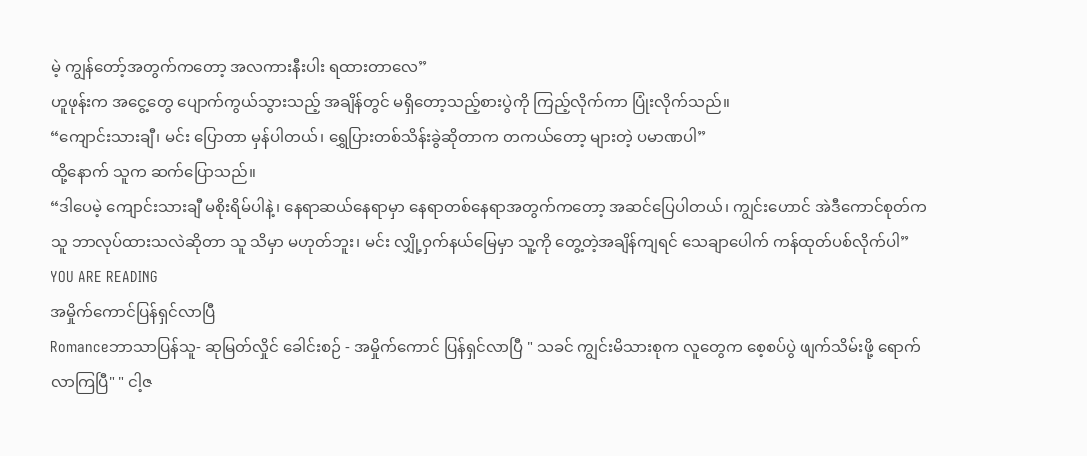မဲ့ ကျွန်တော့်အတွက်ကတော့ အလကားနီးပါး ရထားတာလေ”
ဟူဖုန်းက အငွေ့တွေ ပျောက်ကွယ်သွားသည့် အချိန်တွင် မရှိတော့သည့်စားပွဲကို ကြည့်လိုက်ကာ ပြုံးလိုက်သည်။
“ကျောင်းသားချီ၊ မင်း ပြောတာ မှန်ပါတယ်၊ ရွှေပြားတစ်သိန်းခွဲဆိုတာက တကယ်တော့ များတဲ့ ပမာဏပါ”
ထို့နောက် သူက ဆက်ပြောသည်။
“ဒါပေမဲ့ ကျောင်းသားချီ မစိုးရိမ်ပါနဲ့၊ နေရာဆယ်နေရာမှာ နေရာတစ်နေရာအတွက်ကတော့ အဆင်ပြေပါတယ်၊ ကျွင်းဟောင် အဲဒီကောင်စုတ်က သူ ဘာလုပ်ထားသလဲဆိုတာ သူ သိမှာ မဟုတ်ဘူး၊ မင်း လျှို့ဝှက်နယ်မြေမှာ သူ့ကို တွေ့တဲ့အချိန်ကျရင် သေချာပေါက် ကန်ထုတ်ပစ်လိုက်ပါ”
YOU ARE READING
အမှိုက်ကောင်ပြန်ရှင်လာပြီ
Romanceဘာသာပြန်သူ- ဆုမြတ်လှိုင် ခေါင်းစဉ် - အမှိုက်ကောင် ပြန်ရှင်လာပြီ " သခင် ကျွင်းမိသားစုက လူတွေက စေ့စပ်ပွဲ ဖျက်သိမ်းဖို့ ရောက်လာကြပြီ" " ငါ့ဇ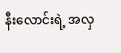နီးလောင်းရဲ့ အလှ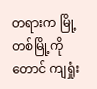တရားက မြို့တစ်မြို့ကိုတောင် ကျရှုံး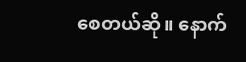စေတယ်ဆို။ နောက်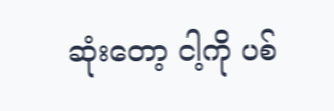ဆုံးတော့ ငါ့ကို ပစ်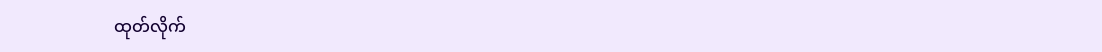ထုတ်လိုက်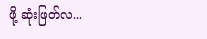ဖို့ ဆုံးဖြတ်လ...